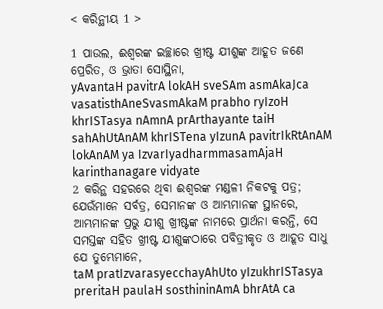< କରିନ୍ଥୀୟ 1 >

1 ପାଉଲ, ଈଶ୍ବରଙ୍କ ଇଚ୍ଛାରେ ଖ୍ରୀଷ୍ଟ ଯୀଶୁଙ୍କ ଆହୂତ ଜଣେ ପ୍ରେରିତ, ଓ ଭ୍ରାତା ସୋସ୍ଥିନା,
yAvantaH pavitrA lokAH sveSAm asmAkaJca vasatisthAneSvasmAkaM prabho ryIzoH khrISTasya nAmnA prArthayante taiH sahAhUtAnAM khrISTena yIzunA pavitrIkRtAnAM lokAnAM ya IzvarIyadharmmasamAjaH karinthanagare vidyate
2 କରିନ୍ଥ ସହରରେ ଥିବା ଈଶ୍ବରଙ୍କ ମଣ୍ଡଳୀ ନିକଟକୁ ପତ୍ର; ଯେଉଁମାନେ ସର୍ବତ୍ର, ସେମାନଙ୍କ ଓ ଆମ୍ଭମାନଙ୍କ ସ୍ଥାନରେ, ଆମ୍ଭମାନଙ୍କ ପ୍ରଭୁ ଯୀଶୁ ଖ୍ରୀଷ୍ଟଙ୍କ ନାମରେ ପ୍ରାର୍ଥନା କରନ୍ତି, ସେ ସମସ୍ତଙ୍କ ସହିତ ଖ୍ରୀଷ୍ଟ ଯୀଶୁଙ୍କଠାରେ ପବିତ୍ରୀକୃତ ଓ ଆହୂତ ସାଧୁ ଯେ ତୁମ୍ଭେମାନେ,
taM pratIzvarasyecchayAhUto yIzukhrISTasya preritaH paulaH sosthininAmA bhrAtA ca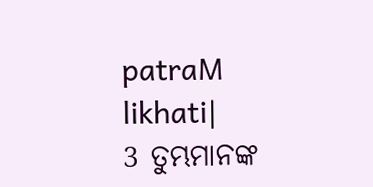patraM likhati|
3 ତୁମ୍ଭମାନଙ୍କ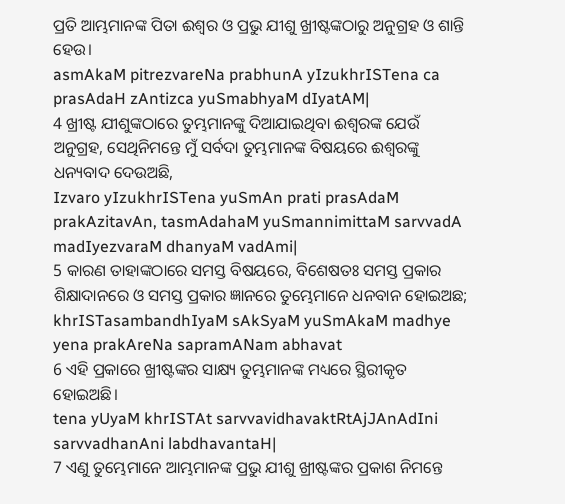ପ୍ରତି ଆମ୍ଭମାନଙ୍କ ପିତା ଈଶ୍ବର ଓ ପ୍ରଭୁ ଯୀଶୁ ଖ୍ରୀଷ୍ଟଙ୍କଠାରୁ ଅନୁଗ୍ରହ ଓ ଶାନ୍ତି ହେଉ।
asmAkaM pitrezvareNa prabhunA yIzukhrISTena ca prasAdaH zAntizca yuSmabhyaM dIyatAM|
4 ଖ୍ରୀଷ୍ଟ ଯୀଶୁଙ୍କଠାରେ ତୁମ୍ଭମାନଙ୍କୁ ଦିଆଯାଇଥିବା ଈଶ୍ବରଙ୍କ ଯେଉଁ ଅନୁଗ୍ରହ, ସେଥିନିମନ୍ତେ ମୁଁ ସର୍ବଦା ତୁମ୍ଭମାନଙ୍କ ବିଷୟରେ ଈଶ୍ବରଙ୍କୁ ଧନ୍ୟବାଦ ଦେଉଅଛି,
Izvaro yIzukhrISTena yuSmAn prati prasAdaM prakAzitavAn, tasmAdahaM yuSmannimittaM sarvvadA madIyezvaraM dhanyaM vadAmi|
5 କାରଣ ତାହାଙ୍କଠାରେ ସମସ୍ତ ବିଷୟରେ, ବିଶେଷତଃ ସମସ୍ତ ପ୍ରକାର ଶିକ୍ଷାଦାନରେ ଓ ସମସ୍ତ ପ୍ରକାର ଜ୍ଞାନରେ ତୁମ୍ଭେମାନେ ଧନବାନ ହୋଇଅଛ;
khrISTasambandhIyaM sAkSyaM yuSmAkaM madhye yena prakAreNa sapramANam abhavat
6 ଏହି ପ୍ରକାରେ ଖ୍ରୀଷ୍ଟଙ୍କର ସାକ୍ଷ୍ୟ ତୁମ୍ଭମାନଙ୍କ ମଧ୍ୟରେ ସ୍ଥିରୀକୃତ ହୋଇଅଛି।
tena yUyaM khrISTAt sarvvavidhavaktRtAjJAnAdIni sarvvadhanAni labdhavantaH|
7 ଏଣୁ ତୁମ୍ଭେମାନେ ଆମ୍ଭମାନଙ୍କ ପ୍ରଭୁ ଯୀଶୁ ଖ୍ରୀଷ୍ଟଙ୍କର ପ୍ରକାଶ ନିମନ୍ତେ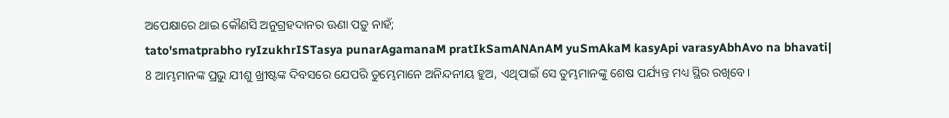ଅପେକ୍ଷାରେ ଥାଇ କୌଣସି ଅନୁଗ୍ରହଦାନର ଊଣା ପଡ଼ୁ ନାହଁ;
tato'smatprabho ryIzukhrISTasya punarAgamanaM pratIkSamANAnAM yuSmAkaM kasyApi varasyAbhAvo na bhavati|
8 ଆମ୍ଭମାନଙ୍କ ପ୍ରଭୁ ଯୀଶୁ ଖ୍ରୀଷ୍ଟଙ୍କ ଦିବସରେ ଯେପରି ତୁମ୍ଭେମାନେ ଅନିନ୍ଦନୀୟ ହୁଅ, ଏଥିପାଇଁ ସେ ତୁମ୍ଭମାନଙ୍କୁ ଶେଷ ପର୍ଯ୍ୟନ୍ତ ମଧ୍ୟ ସ୍ଥିର ରଖିବେ।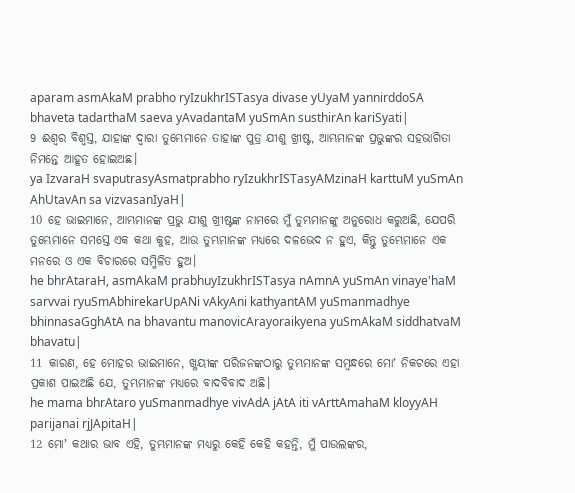aparam asmAkaM prabho ryIzukhrISTasya divase yUyaM yannirddoSA bhaveta tadarthaM saeva yAvadantaM yuSmAn susthirAn kariSyati|
9 ଈଶ୍ବର ବିଶ୍ୱସ୍ତ, ଯାହାଙ୍କ ଦ୍ୱାରା ତୁମ୍ଭେମାନେ ତାହାଙ୍କ ପୁତ୍ର ଯୀଶୁ ଖ୍ରୀଷ୍ଟ, ଆମ୍ଭମାନଙ୍କ ପ୍ରଭୁଙ୍କର ସହଭାଗିତା ନିମନ୍ତେ ଆହୂତ ହୋଇଅଛ।
ya IzvaraH svaputrasyAsmatprabho ryIzukhrISTasyAMzinaH karttuM yuSmAn AhUtavAn sa vizvasanIyaH|
10 ହେ ଭାଇମାନେ, ଆମ୍ଭମାନଙ୍କ ପ୍ରଭୁ ଯୀଶୁ ଖ୍ରୀଷ୍ଟଙ୍କ ନାମରେ ମୁଁ ତୁମ୍ଭମାନଙ୍କୁ ଅନୁରୋଧ କରୁଅଛି, ଯେପରି ତୁମ୍ଭେମାନେ ସମସ୍ତେ ଏକ କଥା କୁହ, ଆଉ ତୁମ୍ଭମାନଙ୍କ ମଧ୍ୟରେ ଦଳଭେଦ ନ ହୁଏ, କିନ୍ତୁ ତୁମ୍ଭେମାନେ ଏକ ମନରେ ଓ ଏକ ବିଚାରରେ ସମ୍ମିଳିତ ହୁଅ।
he bhrAtaraH, asmAkaM prabhuyIzukhrISTasya nAmnA yuSmAn vinaye'haM sarvvai ryuSmAbhirekarUpANi vAkyAni kathyantAM yuSmanmadhye bhinnasaGghAtA na bhavantu manovicArayoraikyena yuSmAkaM siddhatvaM bhavatu|
11 କାରଣ, ହେ ମୋହର ଭାଇମାନେ, ଖ୍ଳୟୀଙ୍କ ପରିଜନଙ୍କଠାରୁ ତୁମ୍ଭମାନଙ୍କ ସମ୍ବନ୍ଧରେ ମୋʼ ନିକଟରେ ଏହା ପ୍ରକାଶ ପାଇଅଛି ଯେ, ତୁମ୍ଭମାନଙ୍କ ମଧ୍ୟରେ ବାଦବିବାଦ ଅଛି।
he mama bhrAtaro yuSmanmadhye vivAdA jAtA iti vArttAmahaM kloyyAH parijanai rjJApitaH|
12 ମୋʼ କଥାର ଭାବ ଏହି, ତୁମ୍ଭମାନଙ୍କ ମଧ୍ୟରୁ କେହି କେହି କହନ୍ତି, ମୁଁ ପାଉଲଙ୍କର,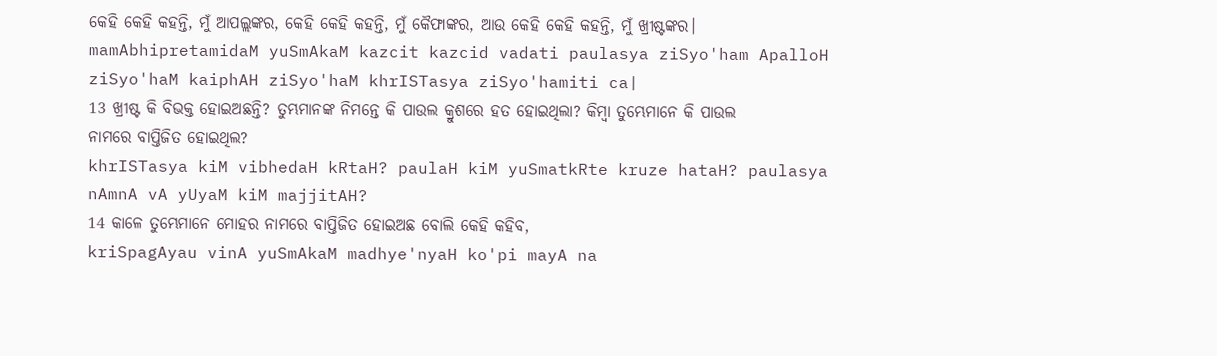କେହି କେହି କହନ୍ତି, ମୁଁ ଆପଲ୍ଲଙ୍କର, କେହି କେହି କହନ୍ତି, ମୁଁ କୈଫାଙ୍କର, ଆଉ କେହି କେହି କହନ୍ତି, ମୁଁ ଖ୍ରୀଷ୍ଟଙ୍କର।
mamAbhipretamidaM yuSmAkaM kazcit kazcid vadati paulasya ziSyo'ham ApalloH ziSyo'haM kaiphAH ziSyo'haM khrISTasya ziSyo'hamiti ca|
13 ଖ୍ରୀଷ୍ଟ କି ବିଭକ୍ତ ହୋଇଅଛନ୍ତି? ତୁମ୍ଭମାନଙ୍କ ନିମନ୍ତେ କି ପାଉଲ କ୍ରୁଶରେ ହତ ହୋଇଥିଲା? କିମ୍ବା ତୁମ୍ଭେମାନେ କି ପାଉଲ ନାମରେ ବାପ୍ତିଜିତ ହୋଇଥିଲ?
khrISTasya kiM vibhedaH kRtaH? paulaH kiM yuSmatkRte kruze hataH? paulasya nAmnA vA yUyaM kiM majjitAH?
14 କାଳେ ତୁମ୍ଭେମାନେ ମୋହର ନାମରେ ବାପ୍ତିଜିତ ହୋଇଅଛ ବୋଲି କେହି କହିବ,
kriSpagAyau vinA yuSmAkaM madhye'nyaH ko'pi mayA na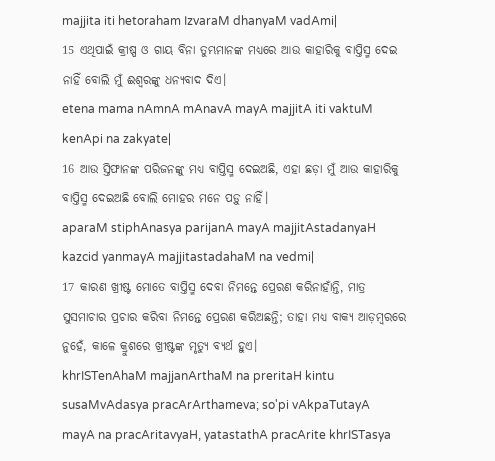majjita iti hetoraham IzvaraM dhanyaM vadAmi|
15 ଏଥିପାଇଁ କ୍ରୀଷ୍ପ ଓ ଗାୟ ବିନା ତୁମ୍ଭମାନଙ୍କ ମଧ୍ୟରେ ଆଉ କାହାରିକୁ ବାପ୍ତିସ୍ମ ଦେଇ ନାହିଁ ବୋଲି ମୁଁ ଈଶ୍ବରଙ୍କୁ ଧନ୍ୟବାଦ ଦିଏ।
etena mama nAmnA mAnavA mayA majjitA iti vaktuM kenApi na zakyate|
16 ଆଉ ସ୍ତିଫାନଙ୍କ ପରିଜନଙ୍କୁ ମଧ୍ୟ ବାପ୍ତିସ୍ମ ଦେଇଅଛି, ଏହା ଛଡ଼ା ମୁଁ ଆଉ କାହାରିକୁ ବାପ୍ତିସ୍ମ ଦେଇଅଛି ବୋଲି ମୋହର ମନେ ପଡ଼ୁ ନାହିଁ।
aparaM stiphAnasya parijanA mayA majjitAstadanyaH kazcid yanmayA majjitastadahaM na vedmi|
17 କାରଣ ଖ୍ରୀଷ୍ଟ ମୋତେ ବାପ୍ତିସ୍ମ ଦେବା ନିମନ୍ତେ ପ୍ରେରଣ କରିନାହାଁନ୍ତି, ମାତ୍ର ସୁସମାଚାର ପ୍ରଚାର କରିବା ନିମନ୍ତେ ପ୍ରେରଣ କରିଅଛନ୍ତି; ତାହା ମଧ୍ୟ ବାକ୍ୟ ଆଡ଼ମ୍ବରରେ ନୁହେଁ, କାଳେ କ୍ରୁଶରେ ଖ୍ରୀଷ୍ଟଙ୍କ ମୃତ୍ୟୁ ବ୍ୟର୍ଥ ହୁଏ।
khrISTenAhaM majjanArthaM na preritaH kintu susaMvAdasya pracArArthameva; so'pi vAkpaTutayA mayA na pracAritavyaH, yatastathA pracArite khrISTasya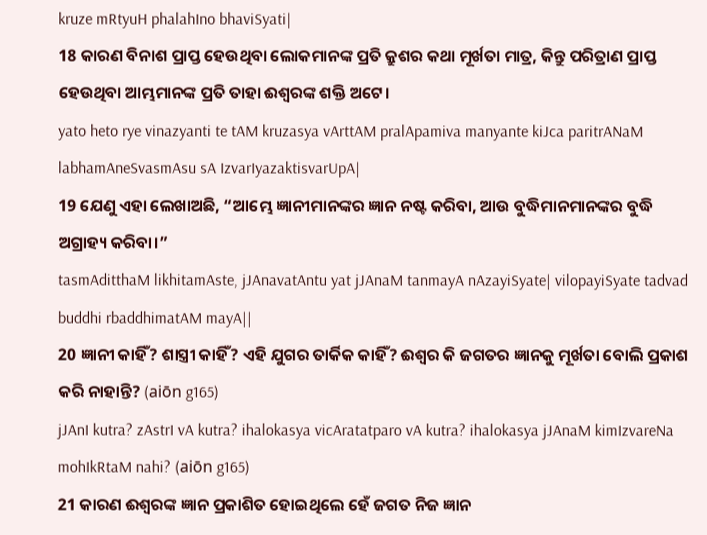kruze mRtyuH phalahIno bhaviSyati|
18 କାରଣ ବିନାଶ ପ୍ରାପ୍ତ ହେଉଥିବା ଲୋକମାନଙ୍କ ପ୍ରତି କ୍ରୁଶର କଥା ମୂର୍ଖତା ମାତ୍ର, କିନ୍ତୁ ପରିତ୍ରାଣ ପ୍ରାପ୍ତ ହେଉଥିବା ଆମ୍ଭମାନଙ୍କ ପ୍ରତି ତାହା ଈଶ୍ବରଙ୍କ ଶକ୍ତି ଅଟେ।
yato heto rye vinazyanti te tAM kruzasya vArttAM pralApamiva manyante kiJca paritrANaM labhamAneSvasmAsu sA IzvarIyazaktisvarUpA|
19 ଯେଣୁ ଏହା ଲେଖାଅଛି, “ଆମ୍ଭେ ଜ୍ଞାନୀମାନଙ୍କର ଜ୍ଞାନ ନଷ୍ଟ କରିବା, ଆଉ ବୁଦ୍ଧିମାନମାନଙ୍କର ବୁଦ୍ଧି ଅଗ୍ରାହ୍ୟ କରିବା।”
tasmAditthaM likhitamAste, jJAnavatAntu yat jJAnaM tanmayA nAzayiSyate| vilopayiSyate tadvad buddhi rbaddhimatAM mayA||
20 ଜ୍ଞାନୀ କାହିଁ? ଶାସ୍ତ୍ରୀ କାହିଁ? ଏହି ଯୁଗର ତାର୍କିକ କାହିଁ? ଈଶ୍ବର କି ଜଗତର ଜ୍ଞାନକୁ ମୂର୍ଖତା ବୋଲି ପ୍ରକାଶ କରି ନାହାନ୍ତି? (aiōn g165)
jJAnI kutra? zAstrI vA kutra? ihalokasya vicAratatparo vA kutra? ihalokasya jJAnaM kimIzvareNa mohIkRtaM nahi? (aiōn g165)
21 କାରଣ ଈଶ୍ବରଙ୍କ ଜ୍ଞାନ ପ୍ରକାଶିତ ହୋଇଥିଲେ ହେଁ ଜଗତ ନିଜ ଜ୍ଞାନ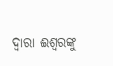ଦ୍ୱାରା ଈଶ୍ବରଙ୍କୁ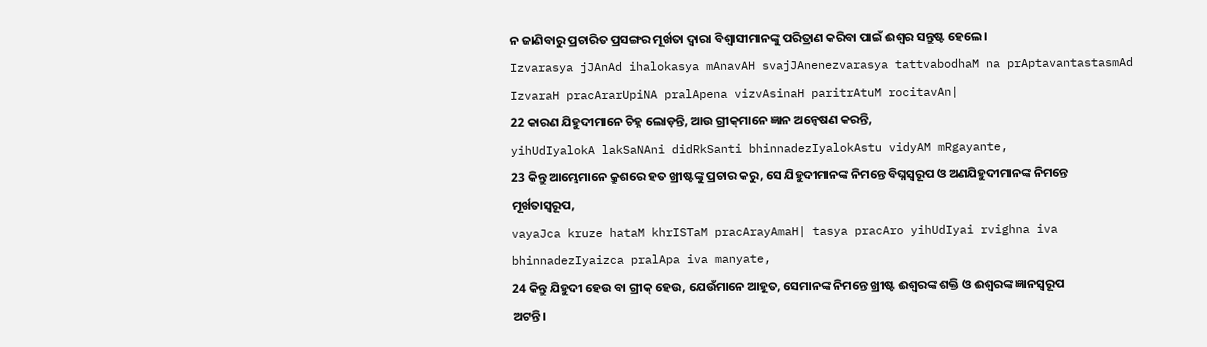ନ ଜାଣିବାରୁ ପ୍ରଚାରିତ ପ୍ରସଙ୍ଗର ମୂର୍ଖତା ଦ୍ୱାରା ବିଶ୍ଵାସୀମାନଙ୍କୁ ପରିତ୍ରାଣ କରିବା ପାଇଁ ଈଶ୍ବର ସନ୍ତୁଷ୍ଟ ହେଲେ।
Izvarasya jJAnAd ihalokasya mAnavAH svajJAnenezvarasya tattvabodhaM na prAptavantastasmAd IzvaraH pracArarUpiNA pralApena vizvAsinaH paritrAtuM rocitavAn|
22 କାରଣ ଯିହୁଦୀମାନେ ଚିହ୍ନ ଲୋଡ଼ନ୍ତି, ଆଉ ଗ୍ରୀକ୍‍ମାନେ ଜ୍ଞାନ ଅନ୍ୱେଷଣ କରନ୍ତି,
yihUdIyalokA lakSaNAni didRkSanti bhinnadezIyalokAstu vidyAM mRgayante,
23 କିନ୍ତୁ ଆମ୍ଭେମାନେ କ୍ରୁଶରେ ହତ ଖ୍ରୀଷ୍ଟଙ୍କୁ ପ୍ରଚାର କରୁ, ସେ ଯିହୁଦୀମାନଙ୍କ ନିମନ୍ତେ ବିଘ୍ନସ୍ୱରୂପ ଓ ଅଣଯିହୁଦୀମାନଙ୍କ ନିମନ୍ତେ ମୂର୍ଖତାସ୍ୱରୂପ,
vayaJca kruze hataM khrISTaM pracArayAmaH| tasya pracAro yihUdIyai rvighna iva bhinnadezIyaizca pralApa iva manyate,
24 କିନ୍ତୁ ଯିହୁଦୀ ହେଉ ବା ଗ୍ରୀକ୍‍ ହେଉ, ଯେଉଁମାନେ ଆହୂତ, ସେମାନଙ୍କ ନିମନ୍ତେ ଖ୍ରୀଷ୍ଟ ଈଶ୍ବରଙ୍କ ଶକ୍ତି ଓ ଈଶ୍ବରଙ୍କ ଜ୍ଞାନସ୍ୱରୂପ ଅଟନ୍ତି।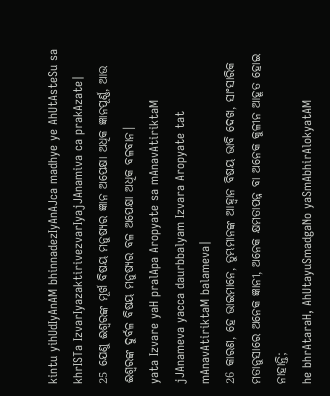kintu yihUdIyAnAM bhinnadezIyAnAJca madhye ye AhUtAsteSu sa khrISTa IzvarIyazaktirivezvarIyajJAnamiva ca prakAzate|
25 ଯେଣୁ ଈଶ୍ବରଙ୍କ ମୂର୍ଖ ବିଷୟ ମନୁଷ୍ୟର ଜ୍ଞାନ ଅପେକ୍ଷା ଅଧିକ ଜ୍ଞାନପୂର୍ଣ୍ଣ, ଆଉ ଈଶ୍ବରଙ୍କ ଦୁର୍ବଳ ବିଷୟ ମନୁଷ୍ୟର ବଳ ଅପେକ୍ଷା ଅଧିକ ବଳବାନ।
yata Izvare yaH pralApa Aropyate sa mAnavAtiriktaM jJAnameva yacca daurbbalyam Izvara Aropyate tat mAnavAtiriktaM balameva|
26 କାରଣ, ହେ ଭାଇମାନେ, ତୁମ୍ଭମାନଙ୍କ ଆହ୍ୱାନ ବିଷୟ ଭାବି ଦେଖ, ସାଂସାରିକ ମତାନୁସାରେ ଅନେକ ଜ୍ଞାନୀ, ଅନେକ କ୍ଷମତାପନ୍ନ ବା ଅନେକ କୁଳୀନ ଆହୂତ ହୋଇ ନାହାନ୍ତି;
he bhrAtaraH, AhUtayuSmadgaNo yaSmAbhirAlokyatAM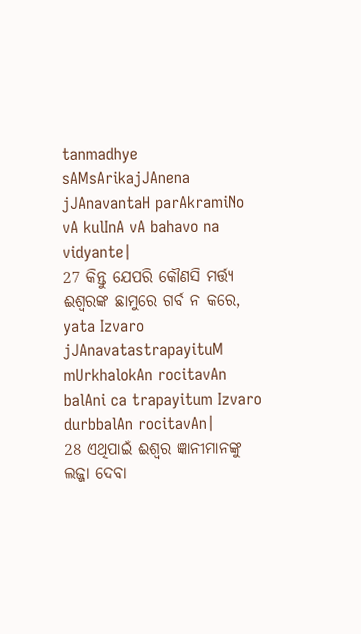tanmadhye sAMsArikajJAnena jJAnavantaH parAkramiNo vA kulInA vA bahavo na vidyante|
27 କିନ୍ତୁ ଯେପରି କୌଣସି ମର୍ତ୍ତ୍ୟ ଈଶ୍ବରଙ୍କ ଛାମୁରେ ଗର୍ବ ନ କରେ,
yata Izvaro jJAnavatastrapayituM mUrkhalokAn rocitavAn balAni ca trapayitum Izvaro durbbalAn rocitavAn|
28 ଏଥିପାଇଁ ଈଶ୍ବର ଜ୍ଞାନୀମାନଙ୍କୁ ଲଜ୍ଜା ଦେବା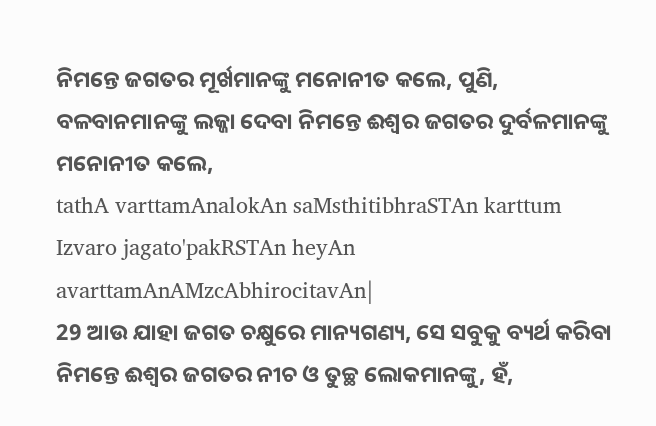ନିମନ୍ତେ ଜଗତର ମୂର୍ଖମାନଙ୍କୁ ମନୋନୀତ କଲେ, ପୁଣି, ବଳବାନମାନଙ୍କୁ ଲଜ୍ଜା ଦେବା ନିମନ୍ତେ ଈଶ୍ବର ଜଗତର ଦୁର୍ବଳମାନଙ୍କୁ ମନୋନୀତ କଲେ,
tathA varttamAnalokAn saMsthitibhraSTAn karttum Izvaro jagato'pakRSTAn heyAn avarttamAnAMzcAbhirocitavAn|
29 ଆଉ ଯାହା ଜଗତ ଚକ୍ଷୁରେ ମାନ୍ୟଗଣ୍ୟ, ସେ ସବୁକୁ ବ୍ୟର୍ଥ କରିବା ନିମନ୍ତେ ଈଶ୍ବର ଜଗତର ନୀଚ ଓ ତୁଚ୍ଛ ଲୋକମାନଙ୍କୁ, ହଁ,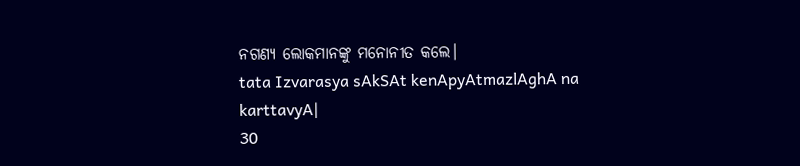ନଗଣ୍ୟ ଲୋକମାନଙ୍କୁ ମନୋନୀତ କଲେ।
tata Izvarasya sAkSAt kenApyAtmazlAghA na karttavyA|
30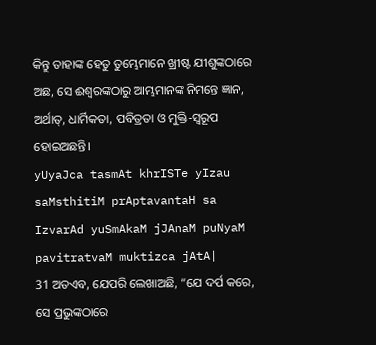କିନ୍ତୁ ତାହାଙ୍କ ହେତୁ ତୁମ୍ଭେମାନେ ଖ୍ରୀଷ୍ଟ ଯୀଶୁଙ୍କଠାରେ ଅଛ, ସେ ଈଶ୍ବରଙ୍କଠାରୁ ଆମ୍ଭମାନଙ୍କ ନିମନ୍ତେ ଜ୍ଞାନ, ଅର୍ଥାତ୍‍, ଧାର୍ମିକତା, ପବିତ୍ରତା ଓ ମୁକ୍ତି-ସ୍ୱରୂପ ହୋଇଅଛନ୍ତି।
yUyaJca tasmAt khrISTe yIzau saMsthitiM prAptavantaH sa IzvarAd yuSmAkaM jJAnaM puNyaM pavitratvaM muktizca jAtA|
31 ଅତଏବ, ଯେପରି ଲେଖାଅଛି, “ଯେ ଦର୍ପ କରେ, ସେ ପ୍ରଭୁଙ୍କଠାରେ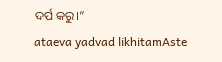ଦର୍ପ କରୁ।”
ataeva yadvad likhitamAste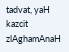tadvat, yaH kazcit zlAghamAnaH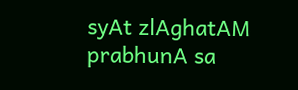syAt zlAghatAM prabhunA sa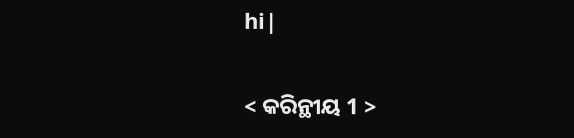hi|

< କରିନ୍ଥୀୟ 1 >